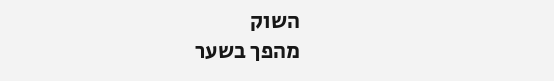השוק
מהפך בשער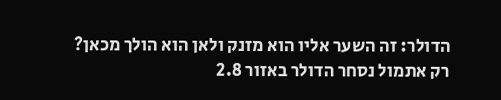הדולר: זה השער אליו הוא מזנק ולאן הוא הולך מכאן?
רק אתמול נסחר הדולר באזור 2.8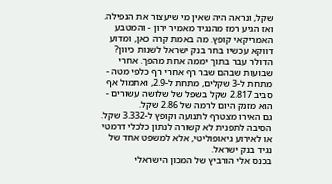שקל, ונראה היה שאין מי שיעצור את הנפילה. ואז הגיע רמז מהנגיד מאמיר ירון - והמטבע האמריקאי קופץ. מה באמת קרה כאן, ומדוע דווקא עכשיו בחר בנק ישראל לשנות כיוון?
הדולר עבר בתוך יממה אחת מהפך. אחרי שבועות שבהם שבר רף אחרי רף כלפי מטה - מתחת ל-3 שקלים, מתחת ל-2.9, ואתמול אף סביב 2.817 שקל בשפל של שלושה עשורים - הוא מזנק היום לרמה של 2.86 שקל.
גם האירו מצטרף לתנועה וקופץ ל-3.332 שקל. הסיבה לתפנית לא קשורה לנתון כלכלי דרמטי או לאירוע גיאופוליטי, אלא למשפט אחד של נגיד בנק ישראל.
בכנס אלי הורביץ של המכון הישראלי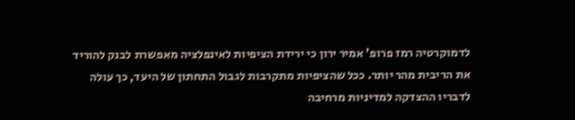לדמוקרטיה רמז פרופ' אמיר ירון כי ירידת הציפיות לאינפלציה מאפשרת לבנק להוריד את הריבית מהר יותר. ככל שהציפיות מתקרבות לגבול התחתון של היעד, כך עולה לדבריו ההצדקה למדיניות מרחיבה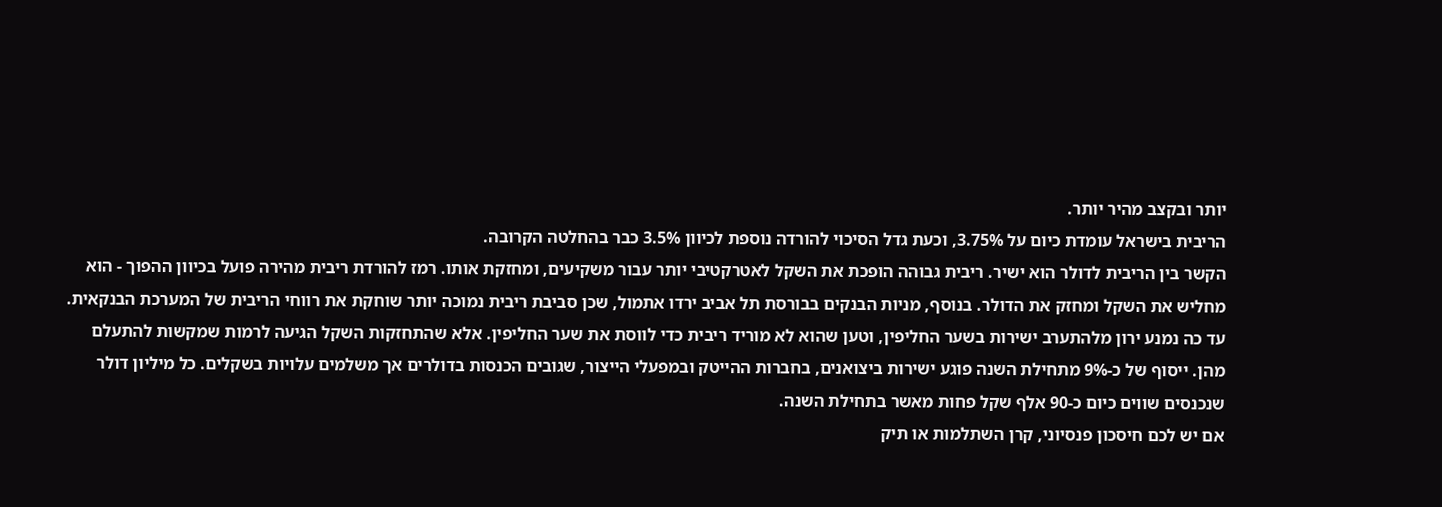יותר ובקצב מהיר יותר.
הריבית בישראל עומדת כיום על 3.75%, וכעת גדל הסיכוי להורדה נוספת לכיוון 3.5% כבר בהחלטה הקרובה.
הקשר בין הריבית לדולר הוא ישיר. ריבית גבוהה הופכת את השקל לאטרקטיבי יותר עבור משקיעים, ומחזקת אותו. רמז להורדת ריבית מהירה פועל בכיוון ההפוך - הוא מחליש את השקל ומחזק את הדולר. בנוסף, מניות הבנקים בבורסת תל אביב ירדו אתמול, שכן סביבת ריבית נמוכה יותר שוחקת את רווחי הריבית של המערכת הבנקאית.
עד כה נמנע ירון מלהתערב ישירות בשער החליפין, וטען שהוא לא מוריד ריבית כדי לווסת את שער החליפין. אלא שהתחזקות השקל הגיעה לרמות שמקשות להתעלם מהן. ייסוף של כ-9% מתחילת השנה פוגע ישירות ביצואנים, בחברות ההייטק ובמפעלי הייצור, שגובים הכנסות בדולרים אך משלמים עלויות בשקלים. כל מיליון דולר שנכנסים שווים כיום כ-90 אלף שקל פחות מאשר בתחילת השנה.
אם יש לכם חיסכון פנסיוני, קרן השתלמות או תיק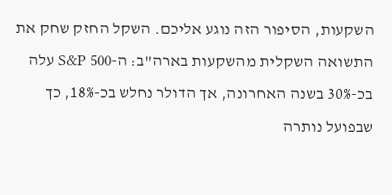השקעות, הסיפור הזה נוגע אליכם. השקל החזק שחק את התשואה השקלית מהשקעות בארה"ב: ה-S&P 500 עלה בכ-30% בשנה האחרונה, אך הדולר נחלש בכ-18%, כך שבפועל נותרה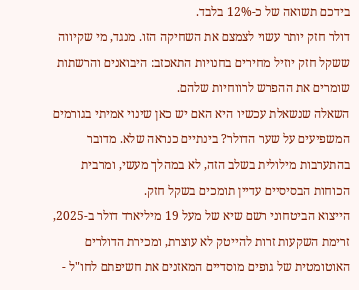בידכם תשואה של כ-12% בלבד.
דולר חזק יותר עשוי לצמצם את השחיקה הזו. מנגד, מי שקיווה ששקל חזק יוזיל מחירים בחנויות התאכזב: היבואנים והרשתות שומרים את ההפרש לרווחיות שלהם.
השאלה שנשאלת עכשיו היא האם יש כאן שינוי אמיתי בגורמים המשפיעים על שער הדולר? בינתיים כנראה שלא. מדובר בהתערבות מילולית בשלב הזה, לא במהלך מעשי, ומרבית הכוחות הבסיסיים עדיין תומכים בשקל חזק.
הייצוא הביטחוני רשם שיא של מעל 19 מיליארד דולר ב-2025, זרימת השקעות זרות להייטק לא עוצרת, ומכירת הדולרים האוטומטית של גופים מוסדיים המאזנים את חשיפתם לחו"ל -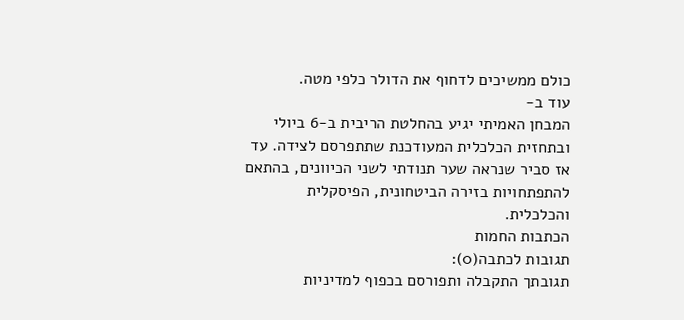כולם ממשיכים לדחוף את הדולר כלפי מטה.
עוד ב-
המבחן האמיתי יגיע בהחלטת הריבית ב-6 ביולי ובתחזית הכלכלית המעודכנת שתתפרסם לצידה. עד אז סביר שנראה שער תנודתי לשני הכיוונים, בהתאם להתפתחויות בזירה הביטחונית, הפיסקלית והכלכלית.
הכתבות החמות
תגובות לכתבה(0):
תגובתך התקבלה ותפורסם בכפוף למדיניות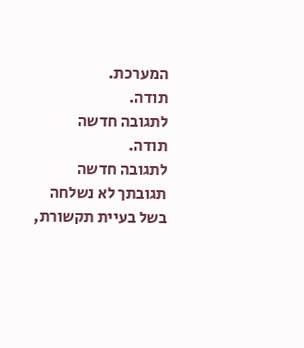המערכת.
תודה.
לתגובה חדשה
תודה.
לתגובה חדשה
תגובתך לא נשלחה בשל בעיית תקשורת,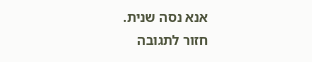אנא נסה שנית.
חזור לתגובה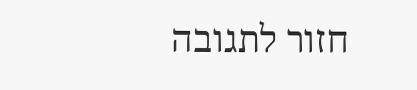חזור לתגובה